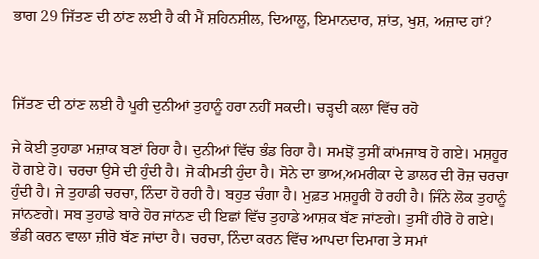ਭਾਗ 29 ਜਿੱਤਣ ਦੀ ਠਾਂਣ ਲਈ ਹੈ ਕੀ ਮੈਂ ਸ਼ਹਿਨਸ਼ੀਲ, ਦਿਆਲੂ, ਇਮਾਨਦਾਰ, ਸ਼ਾਂਤ, ਖੁਸ਼, ਅਜ਼ਾਦ ਹਾਂ?



ਜਿੱਤਣ ਦੀ ਠਾਂਣ ਲਈ ਹੈ ਪੂਰੀ ਦੁਨੀਆਂ ਤੁਹਾਨੂੰ ਹਰਾ ਨਹੀਂ ਸਕਦੀ। ਚੜ੍ਹਦੀ ਕਲਾ ਵਿੱਚ ਰਹੋ

ਜੇ ਕੋਈ ਤੁਹਾਡਾ ਮਜ਼ਾਕ ਬਣਾਂ ਰਿਹਾ ਹੈ। ਦੁਨੀਆਂ ਵਿੱਚ ਭੰਡ ਰਿਹਾ ਹੈ। ਸਮਝੋਂ ਤੁਸੀਂ ਕਾਂਮਜਾਬ ਹੋ ਗਏ। ਮਸ਼ਹੂਰ ਹੋ ਗਏ ਹੋ। ਚਰਚਾ ਉਸੇ ਦੀ ਹੁੰਦੀ ਹੈ। ਜੋ ਕੀਮਤੀ ਹੁੰਦਾ ਹੈ। ਸੋਨੇ ਦਾ ਭਾਅ,ਅਮਰੀਕਾ ਦੇ ਡਾਲਰ ਦੀ ਰੋਜ਼ ਚਰਚਾ ਹੁੰਦੀ ਹੈ। ਜੇ ਤੁਹਾਡੀ ਚਰਚਾ, ਨਿੰਦਾ ਹੋ ਰਹੀ ਹੈ। ਬਹੁਤ ਚੰਗਾ ਹੈ। ਮੁਫ਼ਤ ਮਸ਼ਹੂਰੀ ਹੋ ਰਹੀ ਹੈ। ਜਿੰਨੇ ਲੋਕ ਤੁਹਾਨੂੰ ਜਾਂਨਣਗੇ। ਸਬ ਤੁਹਾਡੇ ਬਾਰੇ ਹੋਰ ਜਾਂਨਣ ਦੀ ਇਛਾਂ ਵਿੱਚ ਤੁਹਾਡੇ ਆਸ਼ਕ ਬੱਣ ਜਾਂਣਗੇ। ਤੁਸੀਂ ਹੀਰੋ ਹੋ ਗਏ। ਭੰਡੀ ਕਰਨ ਵਾਲਾ ਜ਼ੀਰੋ ਬੱਣ ਜਾਂਦਾ ਹੈ। ਚਰਚਾ, ਨਿੰਦਾ ਕਰਨ ਵਿੱਚ ਆਪਦਾ ਦਿਮਾਗ ਤੇ ਸਮਾਂ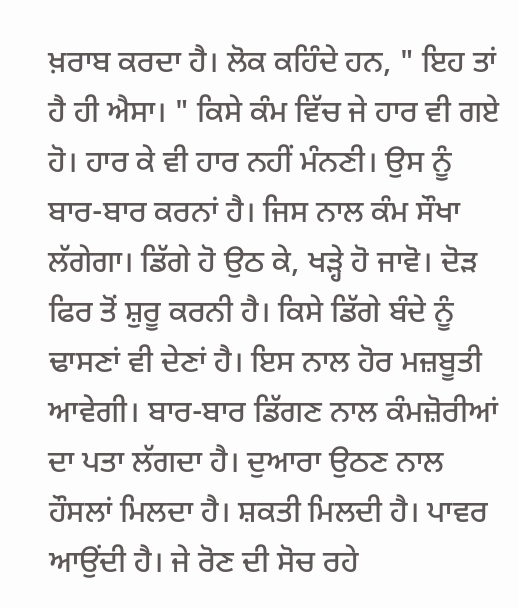ਖ਼ਰਾਬ ਕਰਦਾ ਹੈ। ਲੋਕ ਕਹਿੰਦੇ ਹਨ, " ਇਹ ਤਾਂ ਹੈ ਹੀ ਐਸਾ। " ਕਿਸੇ ਕੰਮ ਵਿੱਚ ਜੇ ਹਾਰ ਵੀ ਗਏ ਹੋ। ਹਾਰ ਕੇ ਵੀ ਹਾਰ ਨਹੀਂ ਮੰਨਣੀ। ਉਸ ਨੂੰ ਬਾਰ-ਬਾਰ ਕਰਨਾਂ ਹੈ। ਜਿਸ ਨਾਲ ਕੰਮ ਸੌਖਾ ਲੱਗੇਗਾ। ਡਿੱਗੇ ਹੋ ਉਠ ਕੇ, ਖੜ੍ਹੇ ਹੋ ਜਾਵੋ। ਦੋੜ ਫਿਰ ਤੋਂ ਸ਼ੁਰੂ ਕਰਨੀ ਹੈ। ਕਿਸੇ ਡਿੱਗੇ ਬੰਦੇ ਨੂੰ ਢਾਸਣਾਂ ਵੀ ਦੇਣਾਂ ਹੈ। ਇਸ ਨਾਲ ਹੋਰ ਮਜ਼ਬੂਤੀ ਆਵੇਗੀ। ਬਾਰ-ਬਾਰ ਡਿੱਗਣ ਨਾਲ ਕੰਮਜ਼ੋਰੀਆਂ ਦਾ ਪਤਾ ਲੱਗਦਾ ਹੈ। ਦੁਆਰਾ ਉਠਣ ਨਾਲ ਹੌਸਲਾਂ ਮਿਲਦਾ ਹੈ। ਸ਼ਕਤੀ ਮਿਲਦੀ ਹੈ। ਪਾਵਰ ਆਉਂਦੀ ਹੈ। ਜੇ ਰੋਣ ਦੀ ਸੋਚ ਰਹੇ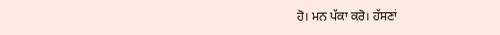ਹੋ। ਮਨ ਪੱਕਾ ਕਰੋ। ਹੱਸਣਾਂ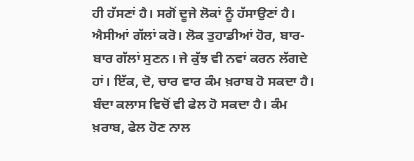ਹੀ ਹੱਸਣਾਂ ਹੈ। ਸਗੋਂ ਦੂਜੇ ਲੋਕਾਂ ਨੂੰ ਹੱਸਾਉਣਾਂ ਹੈ। ਐਸੀਆਂ ਗੱਲਾਂ ਕਰੋ। ਲੋਕ ਤੁਹਾਡੀਆਂ ਹੋਰ, ਬਾਰ-ਬਾਰ ਗੱਲਾਂ ਸੁਣਨ। ਜੇ ਕੁੱਝ ਵੀ ਨਵਾਂ ਕਰਨ ਲੱਗਦੇ ਹਾਂ। ਇੱਕ, ਦੋ, ਚਾਰ ਵਾਰ ਕੰਮ ਖ਼ਰਾਬ ਹੋ ਸਕਦਾ ਹੈ। ਬੰਦਾ ਕਲਾਸ ਵਿਚੋਂ ਵੀ ਫੇਲ ਹੋ ਸਕਦਾ ਹੈ। ਕੰਮ ਖ਼ਰਾਬ, ਫੇਲ ਹੋਣ ਨਾਲ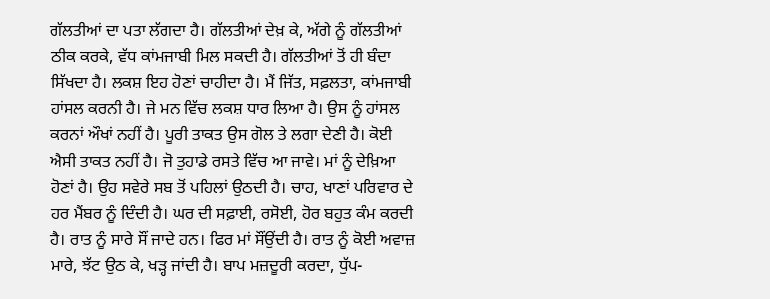ਗੱਲਤੀਆਂ ਦਾ ਪਤਾ ਲੱਗਦਾ ਹੈ। ਗੱਲਤੀਆਂ ਦੇਖ਼ ਕੇ, ਅੱਗੇ ਨੂੰ ਗੱਲਤੀਆਂ ਠੀਕ ਕਰਕੇ, ਵੱਧ ਕਾਂਮਜਾਬੀ ਮਿਲ ਸਕਦੀ ਹੈ। ਗੱਲਤੀਆਂ ਤੋਂ ਹੀ ਬੰਦਾ ਸਿੱਖਦਾ ਹੈ। ਲਕਸ਼ ਇਹ ਹੋਣਾਂ ਚਾਹੀਦਾ ਹੈ। ਮੈਂ ਜਿੱਤ, ਸਫ਼ਲਤਾ, ਕਾਂਮਜਾਬੀ ਹਾਂਸਲ ਕਰਨੀ ਹੈ। ਜੇ ਮਨ ਵਿੱਚ ਲਕਸ਼ ਧਾਰ ਲਿਆ ਹੈ। ਉਸ ਨੂੰ ਹਾਂਸਲ ਕਰਨਾਂ ਔਖਾਂ ਨਹੀਂ ਹੈ। ਪੂਰੀ ਤਾਕਤ ਉਸ ਗੋਲ ਤੇ ਲਗਾ ਦੇਣੀ ਹੈ। ਕੋਈ ਐਸੀ ਤਾਕਤ ਨਹੀਂ ਹੈ। ਜੋ ਤੁਹਾਡੇ ਰਸਤੇ ਵਿੱਚ ਆ ਜਾਵੇ। ਮਾਂ ਨੂੰ ਦੇਖ਼ਿਆ ਹੋਣਾਂ ਹੈ। ਉਹ ਸਵੇਰੇ ਸਬ ਤੋਂ ਪਹਿਲਾਂ ਉਠਦੀ ਹੈ। ਚਾਹ, ਖਾਣਾਂ ਪਰਿਵਾਰ ਦੇ ਹਰ ਮੈਂਬਰ ਨੂੰ ਦਿੰਦੀ ਹੈ। ਘਰ ਦੀ ਸਫ਼ਾਈ, ਰਸੋਈ, ਹੋਰ ਬਹੁਤ ਕੰਮ ਕਰਦੀ ਹੈ। ਰਾਤ ਨੂੰ ਸਾਰੇ ਸੌਂ ਜਾਦੇ ਹਨ। ਫਿਰ ਮਾਂ ਸੌਂਉਂਦੀ ਹੈ। ਰਾਤ ਨੂੰ ਕੋਈ ਅਵਾਜ਼ ਮਾਰੇ, ਝੱਟ ਉਠ ਕੇ, ਖੜ੍ਹ ਜਾਂਦੀ ਹੈ। ਬਾਪ ਮਜ਼ਦੂਰੀ ਕਰਦਾ, ਧੁੱਪ-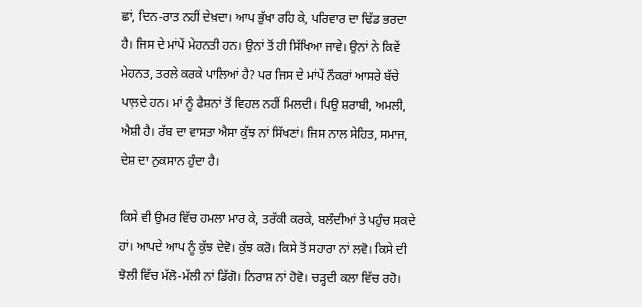ਛਾਂ, ਦਿਨ-ਰਾਤ ਨਹੀਂ ਦੇਖ਼ਦਾ। ਆਪ ਭੁੱਖਾ ਰਹਿ ਕੇ, ਪਰਿਵਾਰ ਦਾ ਢਿੱਡ ਭਰਦਾ ਹੈ। ਜਿਸ ਦੇ ਮਾਂਪੇਂ ਮੇਹਨਤੀ ਹਨ। ਉਨਾਂ ਤੋਂ ਹੀ ਸਿੱਖਿਆ ਜਾਵੇ। ਉਨਾਂ ਨੇ ਕਿਵੇਂ ਮੇਹਨਤ, ਤਰਲੇ ਕਰਕੇ ਪਾਲਿਆਂ ਹੈ? ਪਰ ਜਿਸ ਦੇ ਮਾਂਪੇਂ ਨੌਕਰਾਂ ਆਸਰੇ ਬੱਚੇ ਪਾਲ਼ਦੇ ਹਨ। ਮਾਂ ਨੂੰ ਫੈਸ਼ਨਾਂ ਤੋਂ ਵਿਹਲ ਨਹੀਂ ਮਿਲਦੀ। ਪਿਉ ਸ਼ਰਾਬੀ, ਅਮਲੀ, ਐਸ਼ੀ ਹੈ। ਰੱਬ ਦਾ ਵਾਸਤਾ ਐਸਾ ਕੁੱਝ ਨਾਂ ਸਿੱਖਣਾਂ। ਜਿਸ ਨਾਲ ਸੇਹਿਤ, ਸਮਾਜ, ਦੇਸ਼ ਦਾ ਨੁਕਸਾਨ ਹੁੰਦਾ ਹੈ।

ਕਿਸੇ ਵੀ ਉਮਰ ਵਿੱਚ ਹਮਲਾ ਮਾਰ ਕੇ, ਤਰੱਕੀ ਕਰਕੇ, ਬਲੰਦੀਆਂ ਤੇ ਪਹੁੰਚ ਸਕਦੇ ਹਾਂ। ਆਪਦੇ ਆਪ ਨੂੰ ਕੁੱਝ ਦੇਵੋ। ਕੁੱਝ ਕਰੋ। ਕਿਸੇ ਤੋਂ ਸਹਾਰਾ ਨਾਂ ਲਵੋ। ਕਿਸੇ ਦੀ ਝੋਲੀ ਵਿੱਚ ਮੱਲੋ-ਮੱਲੀ ਨਾਂ ਡਿੱਗੋ। ਨਿਰਾਸ਼ ਨਾਂ ਹੋਵੋ। ਚੜ੍ਹਦੀ ਕਲਾ ਵਿੱਚ ਰਹੋ।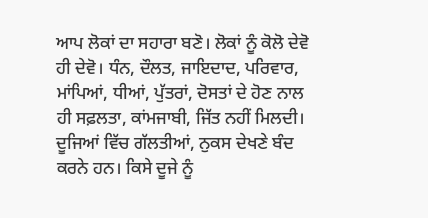ਆਪ ਲੋਕਾਂ ਦਾ ਸਹਾਰਾ ਬਣੋ। ਲੋਕਾਂ ਨੂੰ ਕੋਲੋ ਦੇਵੋ ਹੀ ਦੇਵੋ। ਧੰਨ, ਦੌਲਤ, ਜਾਇਦਾਦ, ਪਰਿਵਾਰ, ਮਾਂਪਿਆਂ, ਧੀਆਂ, ਪੁੱਤਰਾਂ, ਦੋਸਤਾਂ ਦੇ ਹੋਣ ਨਾਲ ਹੀ ਸਫ਼ਲਤਾ, ਕਾਂਮਜਾਬੀ, ਜਿੱਤ ਨਹੀਂ ਮਿਲਦੀ। ਦੂਜਿਆਂ ਵਿੱਚ ਗੱਲਤੀਆਂ, ਨੁਕਸ ਦੇਖਣੇ ਬੰਦ ਕਰਨੇ ਹਨ। ਕਿਸੇ ਦੂਜੇ ਨੂੰ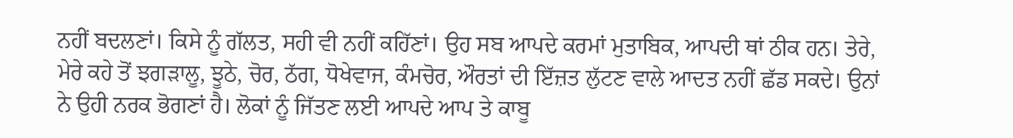ਨਹੀਂ ਬਦਲਣਾਂ। ਕਿਸੇ ਨੂੰ ਗੱਲਤ, ਸਹੀ ਵੀ ਨਹੀਂ ਕਹਿੱਣਾਂ। ਉਹ ਸਬ ਆਪਦੇ ਕਰਮਾਂ ਮੁਤਾਬਿਕ, ਆਪਦੀ ਥਾਂ ਠੀਕ ਹਨ। ਤੇਰੇ, ਮੇਰੇ ਕਹੇ ਤੋਂ ਝਗੜਾਲੂ, ਝੂਠੇ, ਚੋਰ, ਠੱਗ, ਧੋਖੇਵਾਜ, ਕੰਮਚੋਰ, ਔਰਤਾਂ ਦੀ ਇੱਜ਼ਤ ਲੁੱਟਣ ਵਾਲੇ ਆਦਤ ਨਹੀਂ ਛੱਡ ਸਕਦੇ। ਉਨਾਂ ਨੇ ਉਹੀ ਨਰਕ ਭੋਗਣਾਂ ਹੈ। ਲੋਕਾਂ ਨੂੰ ਜਿੱਤਣ ਲਈ ਆਪਦੇ ਆਪ ਤੇ ਕਾਬੂ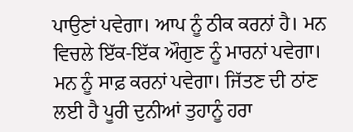ਪਾਉਣਾਂ ਪਵੇਗਾ। ਆਪ ਨੂੰ ਠੀਕ ਕਰਨਾਂ ਹੈ। ਮਨ ਵਿਚਲੇ ਇੱਕ-ਇੱਕ ਔਗੁਣ ਨੂੰ ਮਾਰਨਾਂ ਪਵੇਗਾ। ਮਨ ਨੂੰ ਸਾਫ਼ ਕਰਨਾਂ ਪਵੇਗਾ। ਜਿੱਤਣ ਦੀ ਠਾਂਣ ਲਈ ਹੈ ਪੂਰੀ ਦੁਨੀਆਂ ਤੁਹਾਨੂੰ ਹਰਾ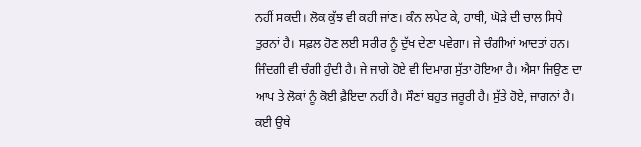ਨਹੀਂ ਸਕਦੀ। ਲੋਕ ਕੁੱਝ ਵੀ ਕਹੀ ਜਾਂਣ। ਕੰਨ ਲਪੇਟ ਕੇ, ਹਾਥੀ, ਘੋੜੇ ਦੀ ਚਾਲ ਸਿਧੇ ਤੁਰਨਾਂ ਹੈ। ਸਫ਼ਲ ਹੋਣ ਲਈ ਸਰੀਰ ਨੂੰ ਦੁੱਖ ਦੇਣਾ ਪਵੇਗਾ। ਜੇ ਚੰਗੀਆਂ ਆਦਤਾਂ ਹਨ। ਜਿੰਦਗੀ ਵੀ ਚੰਗੀ ਹੁੰਦੀ ਹੈ। ਜੇ ਜਾਗੇ ਹੋਏ ਵੀ ਦਿਮਾਗ ਸੁੱਤਾ ਹੋਇਆ ਹੈ। ਐਸਾ ਜਿਉਣ ਦਾ ਆਪ ਤੇ ਲੋਕਾਂ ਨੂੰ ਕੋਈ ਫ਼ੈਇਦਾ ਨਹੀਂ ਹੈ। ਸੌਣਾਂ ਬਹੁਤ ਜਰੂਰੀ ਹੈ। ਸੁੱਤੇ ਹੋਏ, ਜਾਗਨਾਂ ਹੈ। ਕਈ ਉਥੇ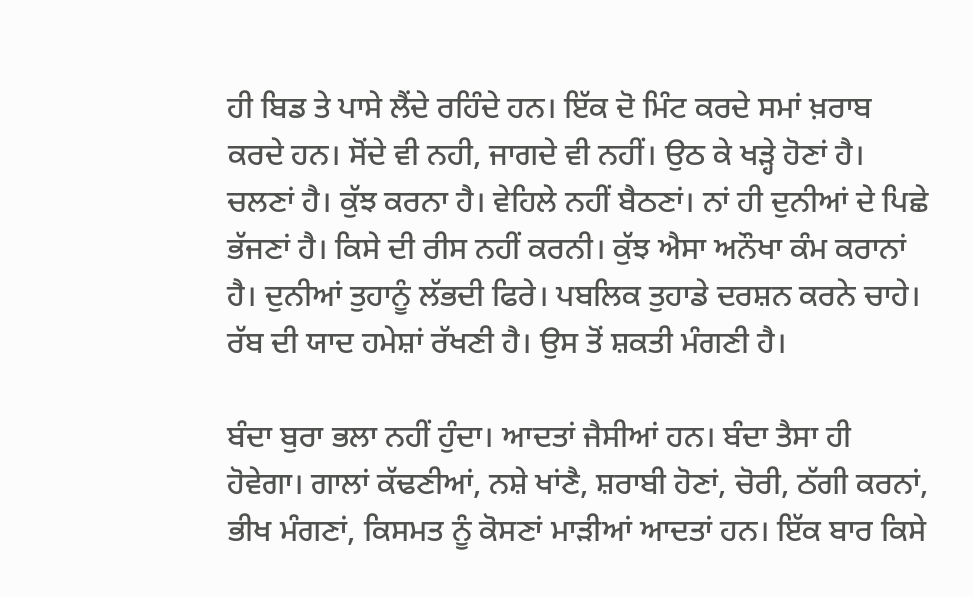ਹੀ ਬਿਡ ਤੇ ਪਾਸੇ ਲੈਂਦੇ ਰਹਿੰਦੇ ਹਨ। ਇੱਕ ਦੋ ਮਿੰਟ ਕਰਦੇ ਸਮਾਂ ਖ਼ਰਾਬ ਕਰਦੇ ਹਨ। ਸੋਂਦੇ ਵੀ ਨਹੀ, ਜਾਗਦੇ ਵੀ ਨਹੀਂ। ਉਠ ਕੇ ਖੜ੍ਹੇ ਹੋਣਾਂ ਹੈ। ਚਲਣਾਂ ਹੈ। ਕੁੱਝ ਕਰਨਾ ਹੈ। ਵੇਹਿਲੇ ਨਹੀਂ ਬੈਠਣਾਂ। ਨਾਂ ਹੀ ਦੁਨੀਆਂ ਦੇ ਪਿਛੇ ਭੱਜਣਾਂ ਹੈ। ਕਿਸੇ ਦੀ ਰੀਸ ਨਹੀਂ ਕਰਨੀ। ਕੁੱਝ ਐਸਾ ਅਨੌਖਾ ਕੰਮ ਕਰਾਨਾਂ ਹੈ। ਦੁਨੀਆਂ ਤੁਹਾਨੂੰ ਲੱਭਦੀ ਫਿਰੇ। ਪਬਲਿਕ ਤੁਹਾਡੇ ਦਰਸ਼ਨ ਕਰਨੇ ਚਾਹੇ। ਰੱਬ ਦੀ ਯਾਦ ਹਮੇਸ਼ਾਂ ਰੱਖਣੀ ਹੈ। ਉਸ ਤੋਂ ਸ਼ਕਤੀ ਮੰਗਣੀ ਹੈ।

ਬੰਦਾ ਬੁਰਾ ਭਲਾ ਨਹੀਂ ਹੁੰਦਾ। ਆਦਤਾਂ ਜੈਸੀਆਂ ਹਨ। ਬੰਦਾ ਤੈਸਾ ਹੀ ਹੋਵੇਗਾ। ਗਾਲਾਂ ਕੱਢਣੀਆਂ, ਨਸ਼ੇ ਖਾਂਣੈ, ਸ਼ਰਾਬੀ ਹੋਣਾਂ, ਚੋਰੀ, ਠੱਗੀ ਕਰਨਾਂ, ਭੀਖ ਮੰਗਣਾਂ, ਕਿਸਮਤ ਨੂੰ ਕੋਸਣਾਂ ਮਾੜੀਆਂ ਆਦਤਾਂ ਹਨ। ਇੱਕ ਬਾਰ ਕਿਸੇ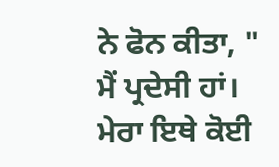ਨੇ ਫੋਨ ਕੀਤਾ, " ਮੈਂ ਪ੍ਰਦੇਸੀ ਹਾਂ। ਮੇਰਾ ਇਥੇ ਕੋਈ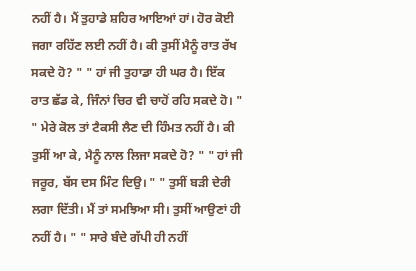ਨਹੀਂ ਹੈ। ਮੈਂ ਤੁਹਾਡੇ ਸ਼ਹਿਰ ਆਇਆਂ ਹਾਂ। ਹੋਰ ਕੋਈ ਜਗਾ ਰਹਿੱਣ ਲਈ ਨਹੀਂ ਹੈ। ਕੀ ਤੁਸੀਂ ਮੈਨੂੰ ਰਾਤ ਰੱਖ ਸਕਦੇ ਹੋ? " " ਹਾਂ ਜੀ ਤੁਹਾਡਾ ਹੀ ਘਰ ਹੈ। ਇੱਕ ਰਾਤ ਛੱਡ ਕੇ, ਜਿੰਨਾਂ ਚਿਰ ਵੀ ਚਾਹੋਂ ਰਹਿ ਸਕਦੇ ਹੋ। " " ਮੇਰੇ ਕੋਲ ਤਾਂ ਟੈਕਸੀ ਲੈਣ ਦੀ ਹਿੰਮਤ ਨਹੀਂ ਹੈ। ਕੀ ਤੁਸੀਂ ਆ ਕੇ, ਮੈਨੂੰ ਨਾਲ ਲਿਜਾ ਸਕਦੇ ਹੋ? " " ਹਾਂ ਜੀ ਜਰੂਰ, ਬੱਸ ਦਸ ਮਿੰਟ ਦਿਉ। " " ਤੁਸੀਂ ਬੜੀ ਦੇਰੀ ਲਗਾ ਦਿੱਤੀ। ਮੈਂ ਤਾਂ ਸਮਝਿਆ ਸੀ। ਤੁਸੀਂ ਆਉਣਾਂ ਹੀ ਨਹੀਂ ਹੈ। " " ਸਾਰੇ ਬੰਦੇ ਗੱਪੀ ਹੀ ਨਹੀਂ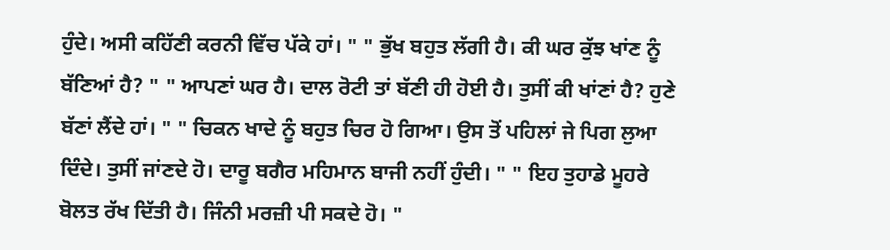ਹੁੰਦੇ। ਅਸੀ ਕਹਿੱਣੀ ਕਰਨੀ ਵਿੱਚ ਪੱਕੇ ਹਾਂ। " " ਭੁੱਖ ਬਹੁਤ ਲੱਗੀ ਹੈ। ਕੀ ਘਰ ਕੁੱਝ ਖਾਂਣ ਨੂੰ ਬੱਣਿਆਂ ਹੈ? " " ਆਪਣਾਂ ਘਰ ਹੈ। ਦਾਲ ਰੋਟੀ ਤਾਂ ਬੱਣੀ ਹੀ ਹੋਈ ਹੈ। ਤੁਸੀਂ ਕੀ ਖਾਂਣਾਂ ਹੈ? ਹੁਣੇ ਬੱਣਾਂ ਲੈਂਦੇ ਹਾਂ। " " ਚਿਕਨ ਖਾਦੇ ਨੂੰ ਬਹੁਤ ਚਿਰ ਹੋ ਗਿਆ। ਉਸ ਤੋਂ ਪਹਿਲਾਂ ਜੇ ਪਿਗ ਲੁਆ ਦਿੰਦੇ। ਤੁਸੀਂ ਜਾਂਣਦੇ ਹੋ। ਦਾਰੂ ਬਗੈਰ ਮਹਿਮਾਨ ਬਾਜੀ ਨਹੀਂ ਹੁੰਦੀ। " " ਇਹ ਤੁਹਾਡੇ ਮੂਹਰੇ ਬੋਲਤ ਰੱਖ ਦਿੱਤੀ ਹੈ। ਜਿੰਨੀ ਮਰਜ਼ੀ ਪੀ ਸਕਦੇ ਹੋ। "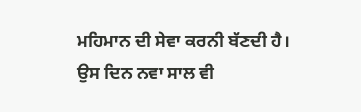ਮਹਿਮਾਨ ਦੀ ਸੇਵਾ ਕਰਨੀ ਬੱਣਦੀ ਹੈ। ਉਸ ਦਿਨ ਨਵਾ ਸਾਲ ਵੀ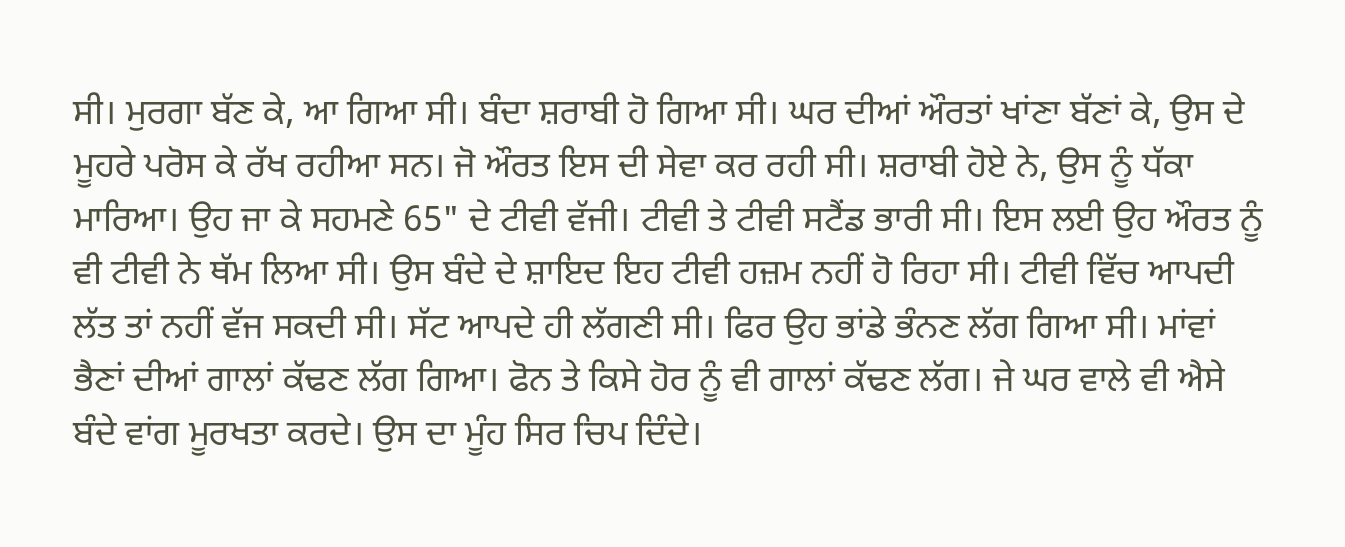ਸੀ। ਮੁਰਗਾ ਬੱਣ ਕੇ, ਆ ਗਿਆ ਸੀ। ਬੰਦਾ ਸ਼ਰਾਬੀ ਹੋ ਗਿਆ ਸੀ। ਘਰ ਦੀਆਂ ਔਰਤਾਂ ਖਾਂਣਾ ਬੱਣਾਂ ਕੇ, ਉਸ ਦੇ ਮੂਹਰੇ ਪਰੋਸ ਕੇ ਰੱਖ ਰਹੀਆ ਸਨ। ਜੋ ਔਰਤ ਇਸ ਦੀ ਸੇਵਾ ਕਰ ਰਹੀ ਸੀ। ਸ਼ਰਾਬੀ ਹੋਏ ਨੇ, ਉਸ ਨੂੰ ਧੱਕਾ ਮਾਰਿਆ। ਉਹ ਜਾ ਕੇ ਸਹਮਣੇ 65" ਦੇ ਟੀਵੀ ਵੱਜੀ। ਟੀਵੀ ਤੇ ਟੀਵੀ ਸਟੈਂਡ ਭਾਰੀ ਸੀ। ਇਸ ਲਈ ਉਹ ਔਰਤ ਨੂੰ ਵੀ ਟੀਵੀ ਨੇ ਥੱਮ ਲਿਆ ਸੀ। ਉਸ ਬੰਦੇ ਦੇ ਸ਼ਾਇਦ ਇਹ ਟੀਵੀ ਹਜ਼ਮ ਨਹੀਂ ਹੋ ਰਿਹਾ ਸੀ। ਟੀਵੀ ਵਿੱਚ ਆਪਦੀ ਲੱਤ ਤਾਂ ਨਹੀਂ ਵੱਜ ਸਕਦੀ ਸੀ। ਸੱਟ ਆਪਦੇ ਹੀ ਲੱਗਣੀ ਸੀ। ਫਿਰ ਉਹ ਭਾਂਡੇ ਭੰਨਣ ਲੱਗ ਗਿਆ ਸੀ। ਮਾਂਵਾਂ ਭੈਣਾਂ ਦੀਆਂ ਗਾਲਾਂ ਕੱਢਣ ਲੱਗ ਗਿਆ। ਫੋਨ ਤੇ ਕਿਸੇ ਹੋਰ ਨੂੰ ਵੀ ਗਾਲਾਂ ਕੱਢਣ ਲੱਗ। ਜੇ ਘਰ ਵਾਲੇ ਵੀ ਐਸੇ ਬੰਦੇ ਵਾਂਗ ਮੂਰਖਤਾ ਕਰਦੇ। ਉਸ ਦਾ ਮੂੰਹ ਸਿਰ ਚਿਪ ਦਿੰਦੇ।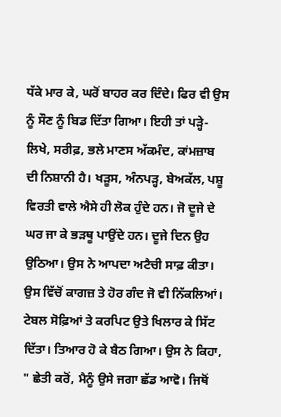ਧੱਕੇ ਮਾਰ ਕੇ, ਘਰੋਂ ਬਾਹਰ ਕਰ ਦਿੰਦੇ। ਫਿਰ ਵੀ ਉਸ ਨੂੰ ਸੌਣ ਨੂੰ ਬਿਡ ਦਿੱਤਾ ਗਿਆ। ਇਹੀ ਤਾਂ ਪੜ੍ਹੇ-ਲਿਖੇ, ਸਰੀਫ਼, ਭਲੇ ਮਾਣਸ ਅੱਕਮੰਦ, ਕਾਂਮਜ਼ਾਬ ਦੀ ਨਿਸ਼ਾਨੀ ਹੈ। ਖੜੂਸ, ਅੰਨਪੜ੍ਹ, ਬੇਅਕੱਲ, ਪਸ਼ੂ ਵਿਰਤੀ ਵਾਲੇ ਐਸੇ ਹੀ ਲੋਕ ਹੁੰਦੇ ਹਨ। ਜੋ ਦੂਜੇ ਦੇ ਘਰ ਜਾ ਕੇ ਭੜਥੂ ਪਾਉਂਦੇ ਹਨ। ਦੂਜੇ ਦਿਨ ਉਹ ਉਠਿਆ। ਉਸ ਨੇ ਆਪਦਾ ਅਟੈਚੀ ਸਾਫ਼ ਕੀਤਾ। ਉਸ ਵਿੱਚੋਂ ਕਾਗਜ਼ ਤੇ ਹੋਰ ਗੰਦ ਜੋ ਵੀ ਨਿੱਕਲਿਆਂ। ਟੇਬਲ ਸੋਫ਼ਿਆਂ ਤੇ ਕਰਪਿਟ ਉਤੇ ਖਿਲਾਰ ਕੇ ਸਿੱਟ ਦਿੱਤਾ। ਤਿਆਰ ਹੋ ਕੇ ਬੈਠ ਗਿਆ। ਉਸ ਨੇ ਕਿਹਾ, " ਛੇਤੀ ਕਰੋਂ, ਮੈਨੂੰ ਉਸੇ ਜਗਾ ਛੱਡ ਆਵੋ। ਜਿਥੋਂ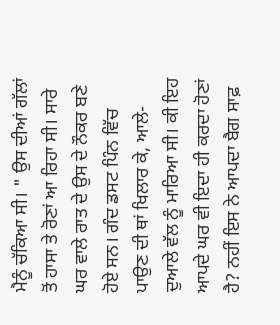ਮੈਨੂੰ ਚੱਕਿਆ ਸੀ। " ਉਸ ਦੀਆਂ ਗੱਲਾਂ ਤੋਂ ਹਾਸਾ ਤੇ ਰੋਣਾਂ ਆ ਰਿਹਾ ਸੀ। ਸਾਰੇ ਘਰ ਵਾਲੇ ਰਾਤ ਦੇ ਉਸ ਦੇ ਨੌਕਰ ਬਣੇ ਹੋਏ ਸਨ। ਗੰਦ ਡਸਟ ਪਿੰਨ ਵਿੱਚ ਪਾਉਣ ਦੀ ਥਾਂ ਖਿਲਾਰ ਕੇ, ਆਲੇ-ਦੁਆਲੇ ਵੱਲ ਨੂੰ ਮਾਰਿਆ ਸੀ। ਕੀ ਇਹ ਆਪਦੇ ਘਰ ਵੀ ਇਦਾ ਹੀ ਕਰਦਾ ਹੋਣਾਂ ਹੈ? ਨਹੀਂ ਇਸ ਨੇ ਆਪਦਾ ਬੈਗ ਸਾਫ਼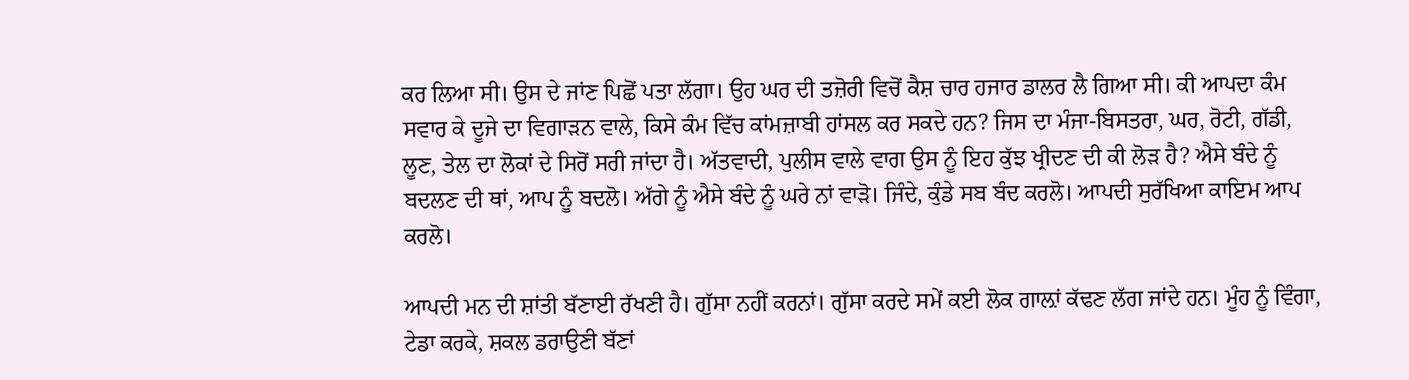ਕਰ ਲਿਆ ਸੀ। ਉਸ ਦੇ ਜਾਂਣ ਪਿਛੋਂ ਪਤਾ ਲੱਗਾ। ਉਹ ਘਰ ਦੀ ਤਜ਼ੋਰੀ ਵਿਚੋਂ ਕੈਸ਼ ਚਾਰ ਹਜਾਰ ਡਾਲਰ ਲੈ ਗਿਆ ਸੀ। ਕੀ ਆਪਦਾ ਕੰਮ ਸਵਾਰ ਕੇ ਦੂਜੇ ਦਾ ਵਿਗਾੜਨ ਵਾਲੇ, ਕਿਸੇ ਕੰਮ ਵਿੱਚ ਕਾਂਮਜ਼ਾਬੀ ਹਾਂਸਲ ਕਰ ਸਕਦੇ ਹਨ? ਜਿਸ ਦਾ ਮੰਜਾ-ਬਿਸਤਰਾ, ਘਰ, ਰੋਟੀ, ਗੱਡੀ, ਲੂਣ, ਤੇਲ ਦਾ ਲੋਕਾਂ ਦੇ ਸਿਰੋਂ ਸਰੀ ਜਾਂਦਾ ਹੈ। ਅੱਤਵਾਦੀ, ਪੁਲੀਸ ਵਾਲੇ ਵਾਗ ਉਸ ਨੂੰ ਇਹ ਕੁੱਝ ਖ੍ਰੀਦਣ ਦੀ ਕੀ ਲੋੜ ਹੈ? ਐਸੇ ਬੰਦੇ ਨੂੰ ਬਦਲਣ ਦੀ ਥਾਂ, ਆਪ ਨੂੰ ਬਦਲੋ। ਅੱਗੇ ਨੂੰ ਐਸੇ ਬੰਦੇ ਨੂੰ ਘਰੇ ਨਾਂ ਵਾੜੋ। ਜਿੰਦੇ, ਕੁੰਡੇ ਸਬ ਬੰਦ ਕਰਲੋ। ਆਪਦੀ ਸੁਰੱਖਿਆ ਕਾਇਮ ਆਪ ਕਰਲੋ।

ਆਪਦੀ ਮਨ ਦੀ ਸ਼ਾਂਤੀ ਬੱਣਾਈ ਰੱਖਣੀ ਹੈ। ਗੁੱਸਾ ਨਹੀਂ ਕਰਨਾਂ। ਗੁੱਸਾ ਕਰਦੇ ਸਮੇਂ ਕਈ ਲੋਕ ਗਾਲ਼ਾਂ ਕੱਢਣ ਲੱਗ ਜਾਂਦੇ ਹਨ। ਮੂੰਹ ਨੂੰ ਵਿੰਗਾ, ਟੇਡਾ ਕਰਕੇ, ਸ਼ਕਲ ਡਰਾਉਣੀ ਬੱਣਾਂ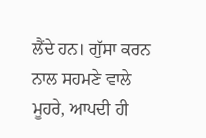ਲੈਂਦੇ ਹਨ। ਗੁੱਸਾ ਕਰਨ ਨਾਲ ਸਹਮਣੇ ਵਾਲੇ ਮੂਹਰੇ, ਆਪਦੀ ਹੀ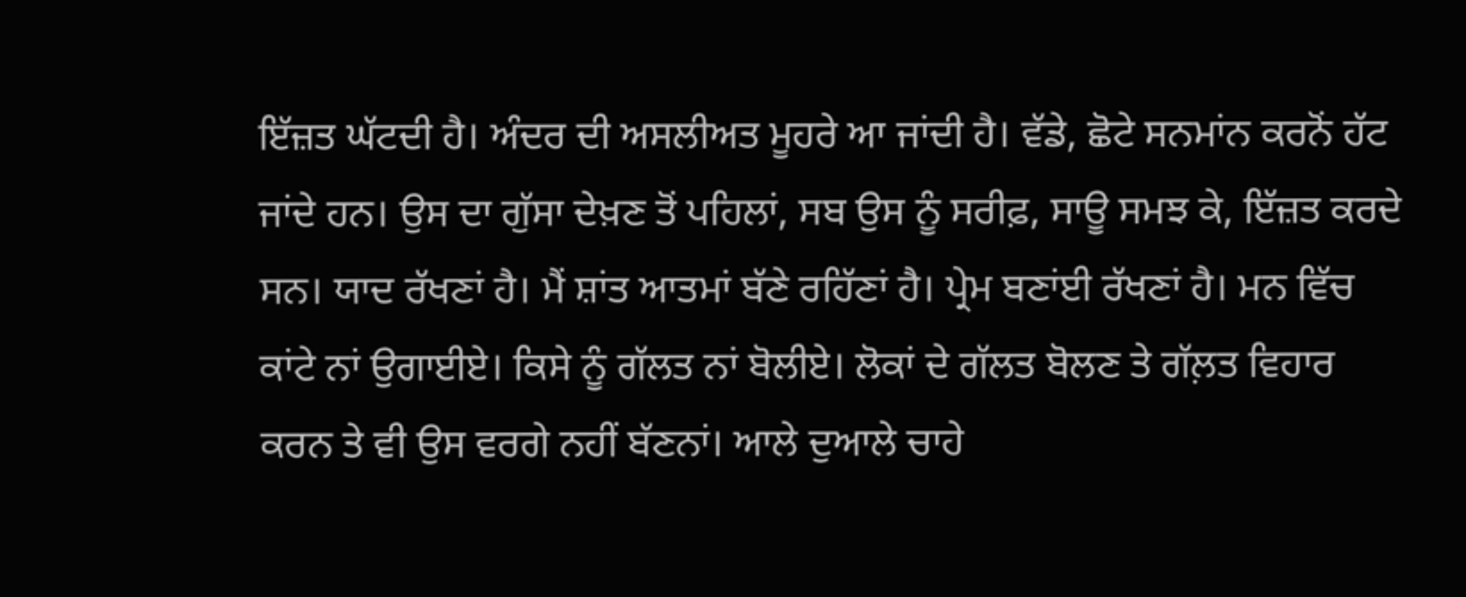ਇੱਜ਼ਤ ਘੱਟਦੀ ਹੈ। ਅੰਦਰ ਦੀ ਅਸਲੀਅਤ ਮੂਹਰੇ ਆ ਜਾਂਦੀ ਹੈ। ਵੱਡੇ, ਛੋਟੇ ਸਨਮਾਂਨ ਕਰਨੋਂ ਹੱਟ ਜਾਂਦੇ ਹਨ। ਉਸ ਦਾ ਗੁੱਸਾ ਦੇਖ਼ਣ ਤੋਂ ਪਹਿਲਾਂ, ਸਬ ਉਸ ਨੂੰ ਸਰੀਫ਼, ਸਾਊ ਸਮਝ ਕੇ, ਇੱਜ਼ਤ ਕਰਦੇ ਸਨ। ਯਾਦ ਰੱਖਣਾਂ ਹੈ। ਮੈਂ ਸ਼ਾਂਤ ਆਤਮਾਂ ਬੱਣੇ ਰਹਿੱਣਾਂ ਹੈ। ਪ੍ਰੇਮ ਬਣਾਂਈ ਰੱਖਣਾਂ ਹੈ। ਮਨ ਵਿੱਚ ਕਾਂਟੇ ਨਾਂ ਉਗਾਈਏ। ਕਿਸੇ ਨੂੰ ਗੱਲਤ ਨਾਂ ਬੋਲੀਏ। ਲੋਕਾਂ ਦੇ ਗੱਲਤ ਬੋਲਣ ਤੇ ਗੱਲ਼ਤ ਵਿਹਾਰ ਕਰਨ ਤੇ ਵੀ ਉਸ ਵਰਗੇ ਨਹੀਂ ਬੱਣਨਾਂ। ਆਲੇ ਦੁਆਲੇ ਚਾਹੇ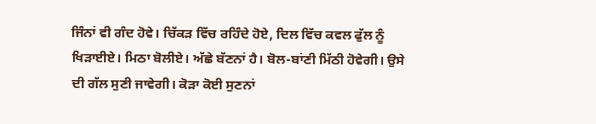ਜਿੰਨਾਂ ਵੀ ਗੰਦ ਹੋਵੇ। ਚਿੱਕੜ ਵਿੱਚ ਰਹਿੰਦੇ ਹੋਏ, ਦਿਲ ਵਿੱਚ ਕਵਲ ਫੁੱਲ ਨੂੰ ਖਿੜਾਈਏ। ਮਿਠਾ ਬੋਲੀਏ। ਅੱਛੇ ਬੱਣਨਾਂ ਹੈ। ਬੋਲ-ਬਾਂਣੀ ਮਿੱਠੀ ਹੋਵੇਗੀ। ਉਸੇ ਦੀ ਗੱਲ ਸੁਣੀ ਜਾਵੇਗੀ। ਕੋੜਾ ਕੋਈ ਸੁਣਨਾਂ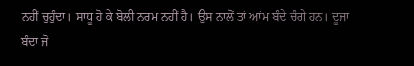ਨਹੀਂ ਚੁਹੁੰਦਾ। ਸਾਧੂ ਹੋ ਕੇ ਬੋਲੀ ਨਰਮ ਨਹੀਂ ਹੈ। ਉਸ ਨਾਲੋਂ ਤਾਂ ਆਂਮ ਬੰਦੇ ਚੰਗੇ ਹਨ। ਦੂਜਾ ਬੰਦਾ ਜੋ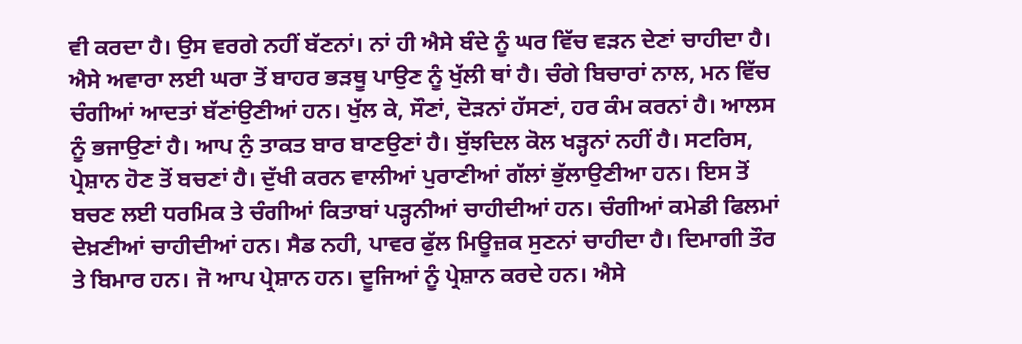ਵੀ ਕਰਦਾ ਹੈ। ਉਸ ਵਰਗੇ ਨਹੀਂ ਬੱਣਨਾਂ। ਨਾਂ ਹੀ ਐਸੇ ਬੰਦੇ ਨੂੰ ਘਰ ਵਿੱਚ ਵੜਨ ਦੇਣਾਂ ਚਾਹੀਦਾ ਹੈ। ਐਸੇ ਅਵਾਰਾ ਲਈ ਘਰਾ ਤੋਂ ਬਾਹਰ ਭੜਥੂ ਪਾਉਣ ਨੂੰ ਖੁੱਲੀ ਥਾਂ ਹੈ। ਚੰਗੇ ਬਿਚਾਰਾਂ ਨਾਲ, ਮਨ ਵਿੱਚ ਚੰਗੀਆਂ ਆਦਤਾਂ ਬੱਣਾਂਉਣੀਆਂ ਹਨ। ਖੁੱਲ ਕੇ, ਸੌਣਾਂ, ਦੋੜਨਾਂ ਹੱਸਣਾਂ, ਹਰ ਕੰਮ ਕਰਨਾਂ ਹੈ। ਆਲਸ ਨੂੰ ਭਜਾਉਣਾਂ ਹੈ। ਆਪ ਨੁੰ ਤਾਕਤ ਬਾਰ ਬਾਣਉਣਾਂ ਹੈ। ਬੁੱਝਦਿਲ ਕੋਲ ਖੜ੍ਹਨਾਂ ਨਹੀਂ ਹੈ। ਸਟਰਿਸ, ਪ੍ਰੇਸ਼ਾਨ ਹੋਣ ਤੋਂ ਬਚਣਾਂ ਹੈ। ਦੁੱਖੀ ਕਰਨ ਵਾਲੀਆਂ ਪੁਰਾਣੀਆਂ ਗੱਲਾਂ ਭੁੱਲਾਉਣੀਆ ਹਨ। ਇਸ ਤੋਂ ਬਚਣ ਲਈ ਧਰਮਿਕ ਤੇ ਚੰਗੀਆਂ ਕਿਤਾਬਾਂ ਪੜ੍ਹਨੀਆਂ ਚਾਹੀਦੀਆਂ ਹਨ। ਚੰਗੀਆਂ ਕਮੇਡੀ ਫਿਲਮਾਂ ਦੇਖ਼ਣੀਆਂ ਚਾਹੀਦੀਆਂ ਹਨ। ਸੈਡ ਨਹੀ, ਪਾਵਰ ਫੁੱਲ ਮਿਊਜ਼ਕ ਸੁਣਨਾਂ ਚਾਹੀਦਾ ਹੈ। ਦਿਮਾਗੀ ਤੌਰ ਤੇ ਬਿਮਾਰ ਹਨ। ਜੋ ਆਪ ਪ੍ਰੇਸ਼ਾਨ ਹਨ। ਦੂਜਿਆਂ ਨੂੰ ਪ੍ਰੇਸ਼ਾਨ ਕਰਦੇ ਹਨ। ਐਸੇ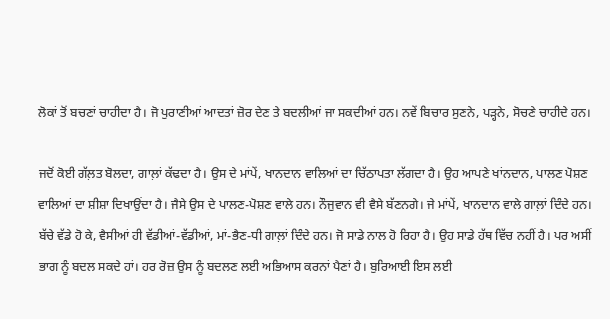ਲੋਕਾਂ ਤੋਂ ਬਚਣਾਂ ਚਾਹੀਦਾ ਹੈ। ਜੋ ਪੁਰਾਣੀਆਂ ਆਦਤਾਂ ਜ਼ੋਰ ਦੇਣ ਤੇ ਬਦਲੀਆਂ ਜਾ ਸਕਦੀਆਂ ਹਨ। ਨਵੇਂ ਬਿਚਾਰ ਸੁਣਨੇ, ਪੜ੍ਹਨੇ, ਸੋਚਣੇ ਚਾਹੀਦੇ ਹਨ।

ਜਦੋਂ ਕੋਈ ਗੱਲ਼ਤ ਬੋਲਦਾ, ਗਾਲ਼ਾਂ ਕੱਢਦਾ ਹੈ। ਉਸ ਦੇ ਮਾਂਪੇਂ, ਖਾਨਦਾਨ ਵਾਲਿਆਂ ਦਾ ਚਿੱਠਾਪਤਾ ਲੱਗਦਾ ਹੈ। ਉਹ ਆਪਣੇ ਖਾਂਨਦਾਨ, ਪਾਲਣ ਪੋਸ਼ਣ ਵਾਲਿਆਂ ਦਾ ਸ਼ੀਸ਼ਾ ਦਿਖਾਉਂਦਾ ਹੈ। ਜੈਸੇ ਉਸ ਦੇ ਪਾਲਣ-ਪੋਸ਼ਣ ਵਾਲੇ ਹਨ। ਨੌਜੁਵਾਨ ਵੀ ਵੈਸੇ ਬੱਣਨਗੇ। ਜੇ ਮਾਂਪੇਂ, ਖਾਨਦਾਨ ਵਾਲੇ ਗਾਲ਼ਾਂ ਦਿੰਦੇ ਹਨ। ਬੱਚੇ ਵੱਡੇ ਹੋ ਕੇ, ਵੈਸੀਆਂ ਹੀ ਵੱਡੀਆਂ-ਵੱਡੀਆਂ, ਮਾਂ-ਭੈਣ-ਧੀ ਗਾਲ਼ਾਂ ਦਿੰਦੇ ਹਨ। ਜੋ ਸਾਡੇ ਨਾਲ ਹੋ ਰਿਹਾ ਹੈ। ਉਹ ਸਾਡੇ ਹੱਥ ਵਿੱਚ ਨਹੀਂ ਹੈ। ਪਰ ਅਸੀਂ ਭਾਗ ਨੂੰ ਬਦਲ ਸਕਦੇ ਹਾਂ। ਹਰ ਰੋਜ਼ ਉਸ ਨੂੰ ਬਦਲਣ ਲਈ ਅਭਿਆਸ ਕਰਨਾਂ ਪੈਣਾਂ ਹੈ। ਬੁਰਿਆਈ ਇਸ ਲਈ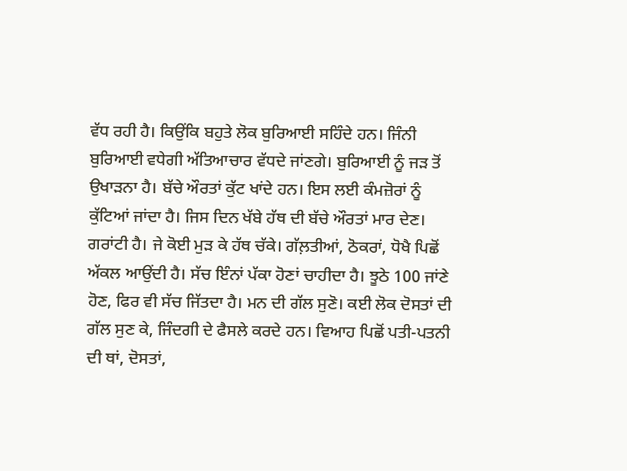ਵੱਧ ਰਹੀ ਹੈ। ਕਿਉਂਕਿ ਬਹੁਤੇ ਲੋਕ ਬੁਰਿਆਈ ਸਹਿੰਦੇ ਹਨ। ਜਿੰਨੀ ਬੁਰਿਆਈ ਵਧੇਗੀ ਅੱਤਿਆਚਾਰ ਵੱਧਦੇ ਜਾਂਣਗੇ। ਬੁਰਿਆਈ ਨੂੰ ਜੜ ਤੋਂ ਉਖਾੜਨਾ ਹੈ। ਬੱਚੇ ਔਰਤਾਂ ਕੁੱਟ ਖਾਂਦੇ ਹਨ। ਇਸ ਲਈ ਕੰਮਜ਼ੋਰਾਂ ਨੂੰ ਕੁੱਟਿਆਂ ਜਾਂਦਾ ਹੈ। ਜਿਸ ਦਿਨ ਖੱਬੇ ਹੱਥ ਦੀ ਬੱਚੇ ਔਰਤਾਂ ਮਾਰ ਦੇਣ। ਗਰਾਂਟੀ ਹੈ। ਜੇ ਕੋਈ ਮੁੜ ਕੇ ਹੱਥ ਚੱਕੇ। ਗੱਲ਼ਤੀਆਂ, ਠੋਕਰਾਂ, ਧੋਖੈ ਪਿਛੋਂ ਅੱਕਲ ਆਉਂਦੀ ਹੈ। ਸੱਚ ਇੰਨਾਂ ਪੱਕਾ ਹੋਣਾਂ ਚਾਹੀਦਾ ਹੈ। ਝੂਠੇ 100 ਜਾਂਣੇ ਹੋਣ, ਫਿਰ ਵੀ ਸੱਚ ਜਿੱਤਦਾ ਹੈ। ਮਨ ਦੀ ਗੱਲ ਸੁਣੋ। ਕਈ ਲੋਕ ਦੋਸਤਾਂ ਦੀ ਗੱਲ ਸੁਣ ਕੇ, ਜਿੰਦਗੀ ਦੇ ਫੈਸਲੇ ਕਰਦੇ ਹਨ। ਵਿਆਹ ਪਿਛੋਂ ਪਤੀ-ਪਤਨੀ ਦੀ ਥਾਂ, ਦੋਸਤਾਂ,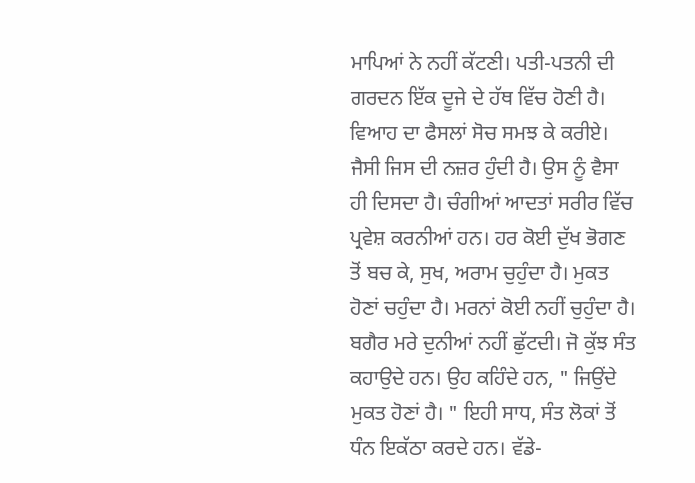ਮਾਪਿਆਂ ਨੇ ਨਹੀਂ ਕੱਟਣੀ। ਪਤੀ-ਪਤਨੀ ਦੀ ਗਰਦਨ ਇੱਕ ਦੂਜੇ ਦੇ ਹੱਥ ਵਿੱਚ ਹੋਣੀ ਹੈ। ਵਿਆਹ ਦਾ ਫੈਸਲਾਂ ਸੋਚ ਸਮਝ ਕੇ ਕਰੀਏ। ਜੈਸੀ ਜਿਸ ਦੀ ਨਜ਼ਰ ਹੁੰਦੀ ਹੈ। ਉਸ ਨੂੰ ਵੈਸਾ ਹੀ ਦਿਸਦਾ ਹੈ। ਚੰਗੀਆਂ ਆਦਤਾਂ ਸਰੀਰ ਵਿੱਚ ਪ੍ਰਵੇਸ਼ ਕਰਨੀਆਂ ਹਨ। ਹਰ ਕੋਈ ਦੁੱਖ ਭੋਗਣ ਤੋਂ ਬਚ ਕੇ, ਸੁਖ, ਅਰਾਮ ਚੁਹੁੰਦਾ ਹੈ। ਮੁਕਤ ਹੋਣਾਂ ਚਹੁੰਦਾ ਹੈ। ਮਰਨਾਂ ਕੋਈ ਨਹੀਂ ਚੁਹੁੰਦਾ ਹੈ। ਬਗੈਰ ਮਰੇ ਦੁਨੀਆਂ ਨਹੀਂ ਛੁੱਟਦੀ। ਜੋ ਕੁੱਝ ਸੰਤ ਕਹਾਉਦੇ ਹਨ। ਉਹ ਕਹਿੰਦੇ ਹਨ, " ਜਿਉਂਦੇ ਮੁਕਤ ਹੋਣਾਂ ਹੈ। " ਇਹੀ ਸਾਧ, ਸੰਤ ਲੋਕਾਂ ਤੋਂ ਧੰਨ ਇਕੱਠਾ ਕਰਦੇ ਹਨ। ਵੱਡੇ-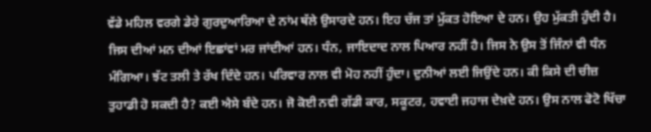ਵੱਡੇ ਮਹਿਲ ਵਰਗੇ ਡੇਰੇ ਗੁਰਦੁਆਰਿਆ ਦੇ ਨਾਂਮ ਥੱਲੇ ਉਸਾਰਦੇ ਹਨ। ਇਹ ਚੱਜ ਤਾਂ ਮੁੱਕਤ ਹੋਇਆ ਦੇ ਹਨ। ਉਹ ਮੁੱਕਤੀ ਹੁੰਦੀ ਹੈ। ਜਿਸ ਦੀਆਂ ਮਨ ਦੀਆਂ ਇਛਾਂਵਾਂ ਮਰ ਜਾਂਦੀਆਂ ਹਨ। ਧੰਨ, ਜਾਇਦਾਦ ਨਾਲ ਪਿਆਰ ਨਹੀਂ ਹੈ। ਜਿਸ ਨੇ ਉਸ ਤੋਂ ਜਿੰਨਾਂ ਵੀ ਧੰਨ ਮੰਗਿਆ। ਝੱਟ ਤਲੀ ਤੇ ਰੱਖ ਦਿੰਦੇ ਹਨ। ਪਰਿਵਾਰ ਨਾਲ ਵੀ ਮੋਹ ਨਹੀਂ ਹੁੰਦਾ। ਦੁਨੀਆਂ ਲਈ ਜਿਉਂਦੇ ਹਨ। ਕੀ ਕਿਸੇ ਦੀ ਚੀਜ਼ ਤੁਹਾਡੀ ਹੋ ਸਕਦੀ ਹੈ? ਕਈ ਐਸੇ ਬੰਦੇ ਹਨ। ਜੋ ਕੋਈ ਨਵੀ ਗੱਡੀ ਕਾਰ, ਸਕੂਟਰ, ਹਵਾਈ ਜਹਾਜ ਦੇਖ਼ਦੇ ਹਨ। ਉਸ ਨਾਲ ਫੋਟੋ ਖਿੱਚਾ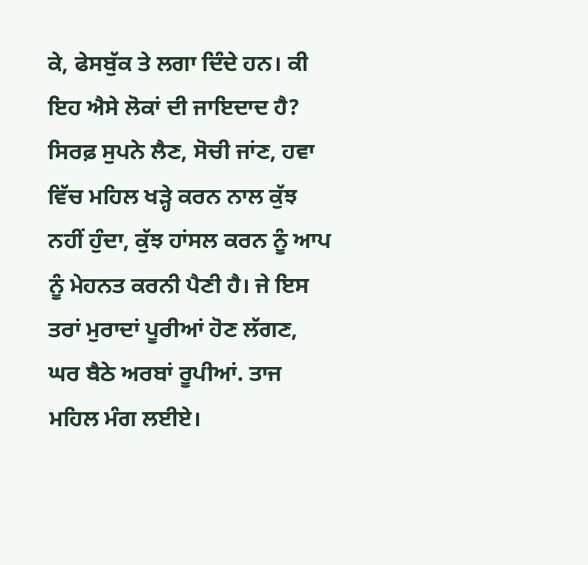ਕੇ, ਫੇਸਬੁੱਕ ਤੇ ਲਗਾ ਦਿੰਦੇ ਹਨ। ਕੀ ਇਹ ਐਸੇ ਲੋਕਾਂ ਦੀ ਜਾਇਦਾਦ ਹੈ? ਸਿਰਫ਼ ਸੁਪਨੇ ਲੈਣ, ਸੋਚੀ ਜਾਂਣ, ਹਵਾ ਵਿੱਚ ਮਹਿਲ ਖੜ੍ਹੇ ਕਰਨ ਨਾਲ ਕੁੱਝ ਨਹੀਂ ਹੁੰਦਾ, ਕੁੱਝ ਹਾਂਸਲ ਕਰਨ ਨੂੰ ਆਪ ਨੂੰ ਮੇਹਨਤ ਕਰਨੀ ਪੈਣੀ ਹੈ। ਜੇ ਇਸ ਤਰਾਂ ਮੁਰਾਦਾਂ ਪੂਰੀਆਂ ਹੋਣ ਲੱਗਣ, ਘਰ ਬੈਠੇ ਅਰਬਾਂ ਰੂਪੀਆਂ. ਤਾਜ ਮਹਿਲ ਮੰਗ ਲਈਏ।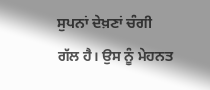ਸੁਪਨਾਂ ਦੇਖ਼ਣਾਂ ਚੰਗੀ ਗੱਲ ਹੈ। ਉਸ ਨੂੰ ਮੇਹਨਤ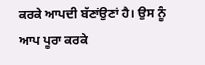ਕਰਕੇ ਆਪਦੀ ਬੱਣਾਂਉਣਾਂ ਹੈ। ਉਸ ਨੂੰ ਆਪ ਪੂਰਾ ਕਰਕੇ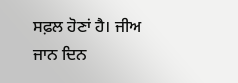ਸਫ਼ਲ ਹੋਣਾਂ ਹੈ। ਜੀਅ ਜਾਨ ਦਿਨ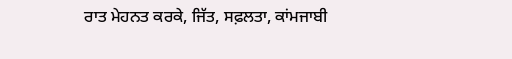ਰਾਤ ਮੇਹਨਤ ਕਰਕੇ, ਜਿੱਤ, ਸਫ਼ਲਤਾ, ਕਾਂਮਜਾਬੀ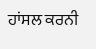ਹਾਂਸਲ ਕਰਨੀ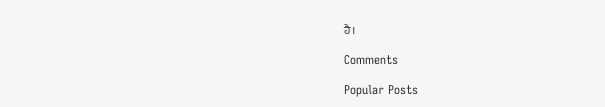ਹੈ।

Comments

Popular Posts